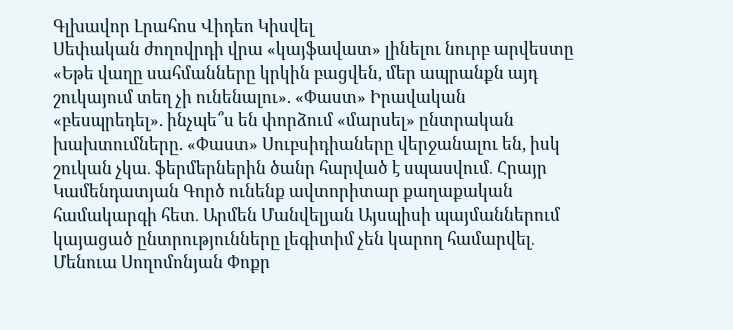Գլխավոր Լրահոս Վիդեո Կիսվել
Սեփական ժողովրդի վրա «կայֆավատ» լինելու նուրբ արվեստը «Եթե վաղը սահմանները կրկին բացվեն, մեր ապրանքն այդ շուկայում տեղ չի ունենալու». «Փաստ» Իրավական «բեսպրեդել». ինչպե՞ս են փորձում «մարսել» ընտրական խախտումները. «Փաստ» Սուբսիդիաները վերջանալու են, իսկ շուկան չկա․ ֆերմերներին ծանր հարված է սպասվում․ Հրայր Կամենդատյան Գործ ունենք ավտորիտար քաղաքական համակարգի հետ․ Արմեն Մանվելյան Այսպիսի պայմաններում կայացած ընտրությունները լեգիտիմ չեն կարող համարվել․ Մենուա Սողոմոնյան Փոքր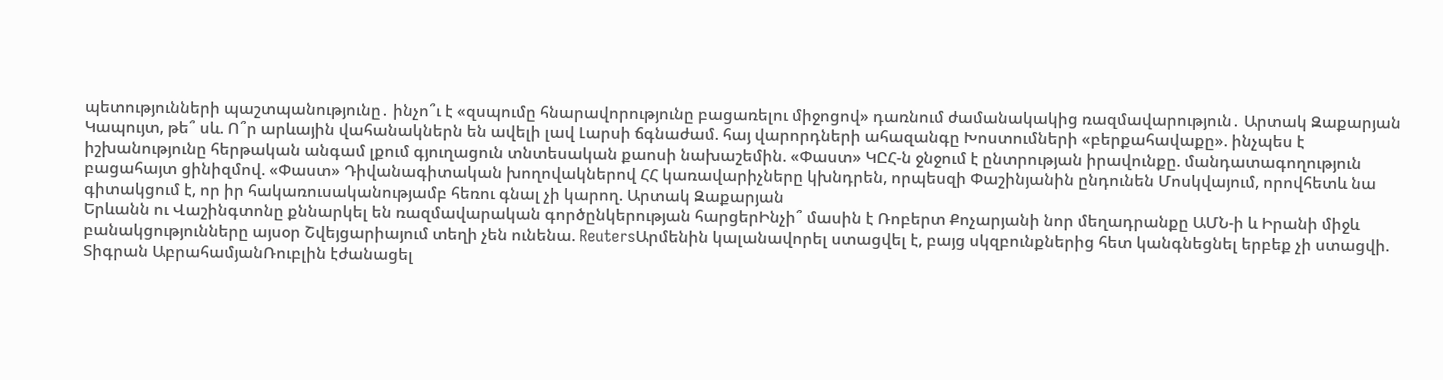պետությունների պաշտպանությունը․ ինչո՞ւ է «զսպումը հնարավորությունը բացառելու միջոցով» դառնում ժամանակակից ռազմավարություն․ Արտակ Զաքարյան Կապույտ, թե՞ սև. Ո՞ր արևային վահանակներն են ավելի լավ Լարսի ճգնաժամ. հայ վարորդների ահազանգը Խոստումների «բերքահավաքը». ինչպես է իշխանությունը հերթական անգամ լքում գյուղացուն տնտեսական քաոսի նախաշեմին. «Փաստ» ԿԸՀ-ն ջնջում է ընտրության իրավունքը. մանդատագողություն բացահայտ ցինիզմով. «Փաստ» Դիվանագիտական խողովակներով ՀՀ կառավարիչները կխնդրեն, որպեսզի Փաշինյանին ընդունեն Մոսկվայում, որովհետև նա գիտակցում է, որ իր հակառուսականությամբ հեռու գնալ չի կարող. Արտակ Զաքարյան
Երևանն ու Վաշինգտոնը քննարկել են ռազմավարական գործընկերության հարցերԻնչի՞ մասին է Ռոբերտ Քոչարյանի նոր մեղադրանքը ԱՄՆ-ի և Իրանի միջև բանակցությունները այսօր Շվեյցարիայում տեղի չեն ունենա. ReutersԱրմենին կալանավորել ստացվել է, բայց սկզբունքներից հետ կանգնեցնել երբեք չի ստացվի. Տիգրան ԱբրահամյանՌուբլին էժանացել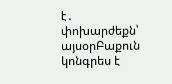է․ փոխարժեքն՝ այսօրԲաքուն կոնգրես է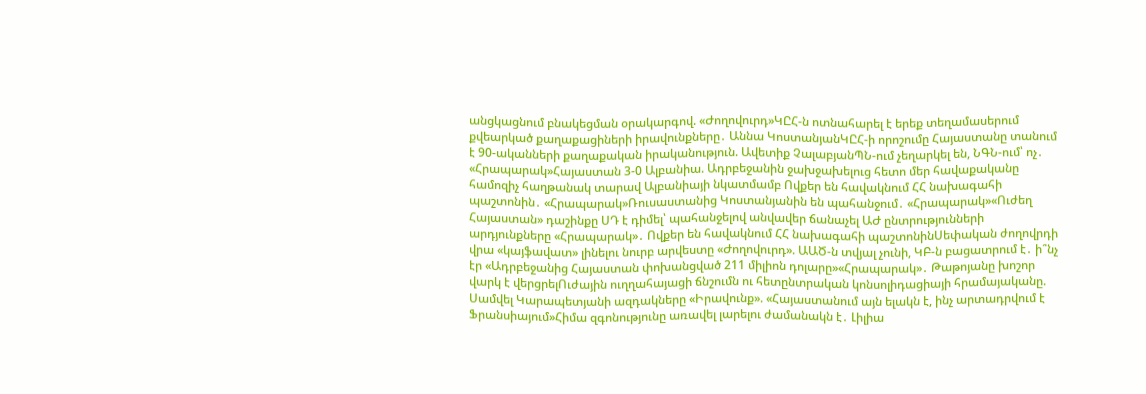անցկացնում բնակեցման օրակարգով. «Ժողովուրդ»ԿԸՀ-ն ոտնահարել է երեք տեղամասերում քվեարկած քաղաքացիների իրավունքները․ Աննա ԿոստանյանԿԸՀ-ի որոշումը Հայաստանը տանում է 90-ականների քաղաքական իրականություն. Ավետիք ՉալաբյանՊՆ-ում չեղարկել են, ՆԳՆ-ում՝ ոչ․ «Հրապարակ»Հայաստան 3-0 Ալբանիա. Ադրբեջանին ջախջախելուց հետո մեր հավաքականը համոզիչ հաղթանակ տարավ Ալբանիայի նկատմամբ Ովքեր են հավակնում ՀՀ նախագահի պաշտոնին․ «Հրապարակ»Ռուսաստանից Կոստանյանին են պահանջում․ «Հրապարակ»«Ուժեղ Հայաստան» դաշինքը ՍԴ է դիմել՝ պահանջելով անվավեր ճանաչել ԱԺ ընտրությունների արդյունքները «Հրապարակ»․ Ովքեր են հավակնում ՀՀ նախագահի պաշտոնինՍեփական ժողովրդի վրա «կայֆավատ» լինելու նուրբ արվեստը «Ժողովուրդ». ԱԱԾ-ն տվյալ չունի, ԿԲ-ն բացատրում է․ ի՞նչ էր «Ադրբեջանից Հայաստան փոխանցված 211 միլիոն դոլարը»«Հրապարակ»․ Թաթոյանը խոշոր վարկ է վերցրելՈւժային ուղղահայացի ճնշումն ու հետընտրական կոնսոլիդացիայի հրամայականը. Սամվել Կարապետյանի ազդակները «Իրավունք». «Հայաստանում այն ելակն է, ինչ արտադրվում է Ֆրանսիայում»Հիմա զգոնությունը առավել լարելու ժամանակն է․ Լիլիա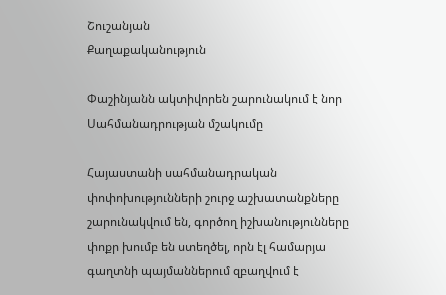Շուշանյան
Քաղաքականություն

Փաշինյանն ակտիվորեն շարունակում է նոր Սահմանադրության մշակումը

Հայաստանի սահմանադրական փոփոխությունների շուրջ աշխատանքները շարունակվում են, գործող իշխանությունները փոքր խումբ են ստեղծել, որն էլ համարյա գաղտնի պայմաններում զբաղվում է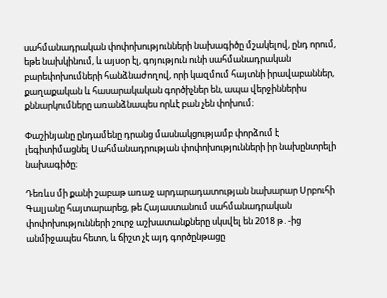սահմանադրական փոփոխությունների նախագիծը մշակելով, ընդ որում, եթե նախկինում, և այսօր էլ, գոյություն ունի սահմանադրական բարեփոխումների հանձնաժողով, որի կազմում հայտնի իրավաբաններ, քաղաքական և հասարակական գործիչներ են, ապա վերջիններիս քննարկումները առանձնապես որևէ բան չեն փոխում։

Փաշինյանը ընդամենը դրանց մասնակցությամբ փորձում է լեգիտիմացնել Սահմանադրության փոփոխությունների իր նախընտրելի նախագիծը։

Դեռևս մի քանի շաբաթ առաջ արդարադատության նախարար Սրբուհի Գալյանը հայտարարեց, թե Հայաստանում սահմանադրական փոփոխությունների շուրջ աշխատանքները սկսվել են 2018 թ․-ից անմիջապես հետո, և ճիշտ չէ այդ գործընթացը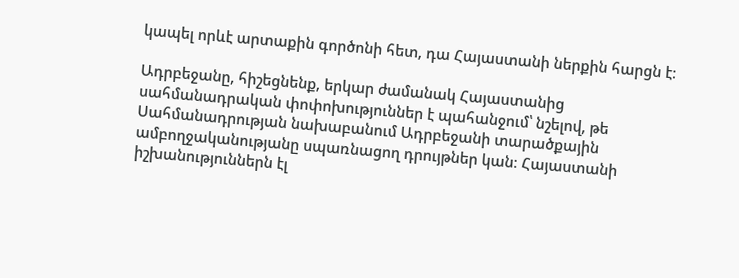կապել որևէ արտաքին գործոնի հետ, դա Հայաստանի ներքին հարցն է։

Ադրբեջանը, հիշեցնենք, երկար ժամանակ Հայաստանից սահմանադրական փոփոխություններ է պահանջում՝ նշելով, թե Սահմանադրության նախաբանում Ադրբեջանի տարածքային ամբողջականությանը սպառնացող դրույթներ կան։ Հայաստանի իշխանություններն էլ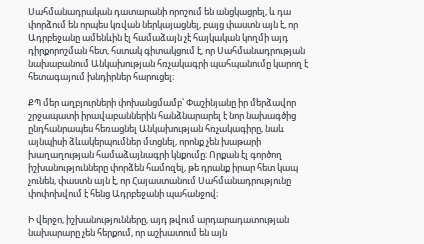Սահմանադրական դատարանի որոշում են անցկացրել, և դա փորձում են որպես կռվան ներկայացնել, բայց փաստն այն է, որ Ադրբեջանը ամենևին էլ համաձայն չէ հայկական կողմի այդ դիրքորոշման հետ, հստակ գիտակցում է, որ Սահմանադրության նախաբանում Անկախության հռչակագրի պահպանումը կարող է հետագայում խնդիրներ հարուցել։

ՔՊ մեր աղբյուրների փոխանցմամբ՝ Փաշինյանը իր մերձավոր շրջապատի իրավաբաններին հանձնարարել է նոր նախագծից ընդհանրապես հեռացնել Անկախության հռչակագիրը, նաև այնպիսի ձևակերպումներ մտցնել, որոնք չեն խաթարի խաղաղության համաձայնագրի կնքումը։ Որքան էլ գործող իշխանությունները փորձեն համոզել, թե դրանք իրար հետ կապ չունեն, փաստն այն է, որ Հայաստանում Սահմանադրությունը փոփոխվում է հենց Ադրբեջանի պահանջով։

Ի վերջո, իշխանությունները, այդ թվում արդարադատության նախարարը չեն հերքում, որ աշխատում են այն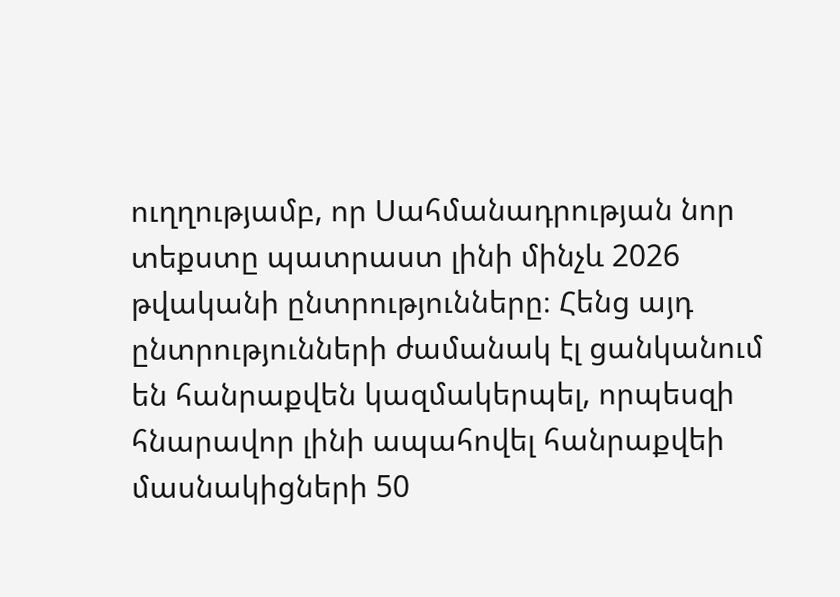ուղղությամբ, որ Սահմանադրության նոր տեքստը պատրաստ լինի մինչև 2026 թվականի ընտրությունները։ Հենց այդ ընտրությունների ժամանակ էլ ցանկանում են հանրաքվեն կազմակերպել, որպեսզի հնարավոր լինի ապահովել հանրաքվեի մասնակիցների 50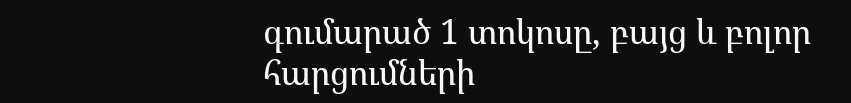գումարած 1 տոկոսը, բայց և բոլոր հարցումների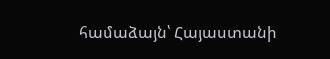համաձայն՝ Հայաստանի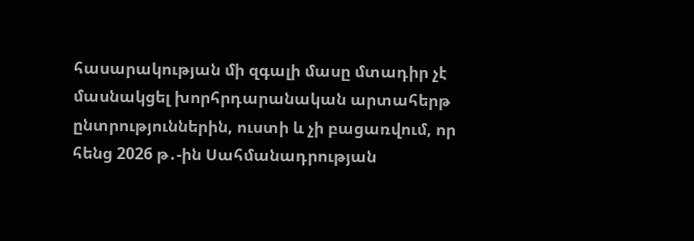հասարակության մի զգալի մասը մտադիր չէ մասնակցել խորհրդարանական արտահերթ ընտրություններին, ուստի և չի բացառվում, որ հենց 2026 թ․-ին Սահմանադրության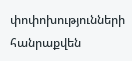փոփոխությունների հանրաքվեն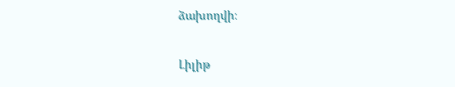ձախողվի։

Լիլիթ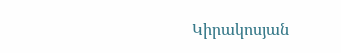Կիրակոսյան